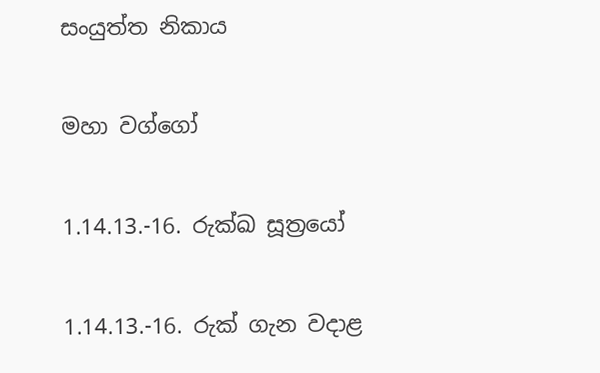සංයුත්ත නිකාය

මහා වග්ගෝ

1.14.13.-16. රුක්ඛ සූත්‍රයෝ

1.14.13.-16. රුක් ගැන වදාළ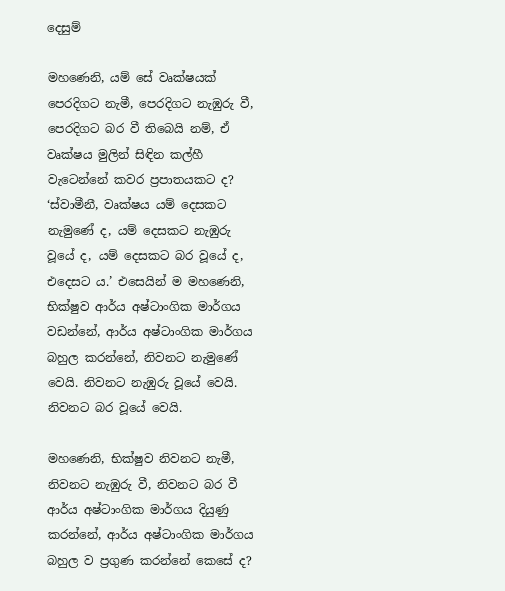දෙසුම්

මහණෙනි, යම් සේ වෘක්ෂයක් පෙරදිගට නැමී, පෙරදිගට නැඹුරු වී, පෙරදිගට බර වී තිබෙයි නම්, ඒ වෘක්ෂය මුලින් සිඳින කල්හී වැටෙන්නේ කවර ප්‍රපාතයකට ද? ‘ස්වාමීනී, වෘක්ෂය යම් දෙසකට නැමුණේ ද, යම් දෙසකට නැඹුරු වූයේ ද, යම් දෙසකට බර වූයේ ද, එදෙසට ය.’ එසෙයින් ම මහණෙනි, භික්ෂුව ආර්ය අෂ්ටාංගික මාර්ගය වඩන්නේ, ආර්ය අෂ්ටාංගික මාර්ගය බහුල කරන්නේ, නිවනට නැමුණේ වෙයි. නිවනට නැඹුරු වූයේ වෙයි. නිවනට බර වූයේ වෙයි.

මහණෙනි, භික්ෂුව නිවනට නැමී, නිවනට නැඹුරු වී, නිවනට බර වී ආර්ය අෂ්ටාංගික මාර්ගය දියුණු කරන්නේ, ආර්ය අෂ්ටාංගික මාර්ගය බහුල ව ප්‍රගුණ කරන්නේ කෙසේ ද?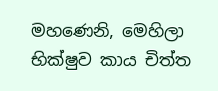මහණෙනි, මෙහිලා භික්ෂුව කාය චිත්ත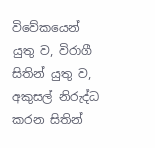විවේකයෙන් යුතු ව, විරාගී සිතින් යුතු ව, අකුසල් නිරුද්ධ කරන සිතින්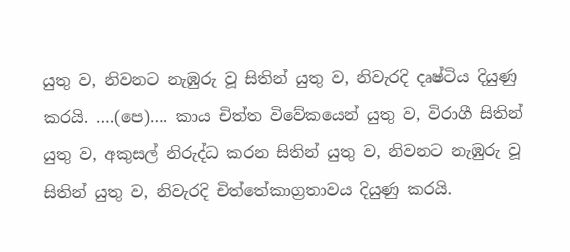යුතු ව, නිවනට නැඹුරු වූ සිතින් යුතු ව, නිවැරදි දෘෂ්ටිය දියුණු කරයි. ….(පෙ)…. කාය චිත්ත විවේකයෙන් යුතු ව, විරාගී සිතින් යුතු ව, අකුසල් නිරුද්ධ කරන සිතින් යුතු ව, නිවනට නැඹුරු වූ සිතින් යුතු ව, නිවැරදි චිත්තේකාග්‍රතාවය දියුණු කරයි.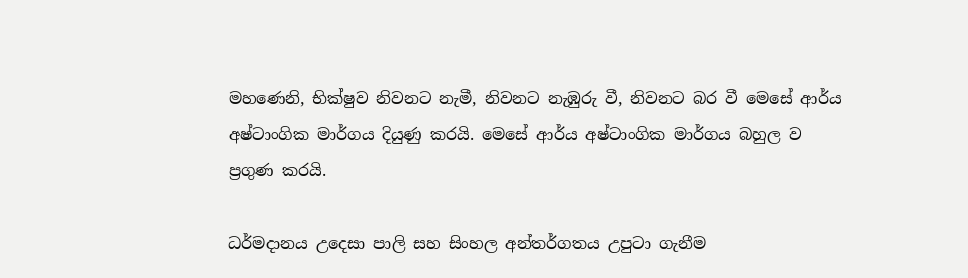මහණෙනි, භික්ෂුව නිවනට නැමී, නිවනට නැඹුරු වී, නිවනට බර වී මෙසේ ආර්ය අෂ්ටාංගික මාර්ගය දියුණු කරයි. මෙසේ ආර්ය අෂ්ටාංගික මාර්ගය බහුල ව ප්‍රගුණ කරයි.

ධර්මදානය උදෙසා පාලි සහ සිංහල අන්තර්ගතය උපුටා ගැනීම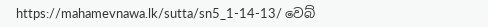https://mahamevnawa.lk/sutta/sn5_1-14-13/ වෙබ්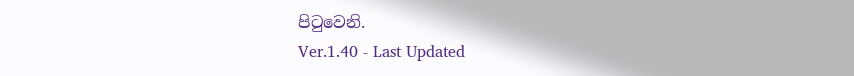පිටුවෙනි.
Ver.1.40 - Last Updated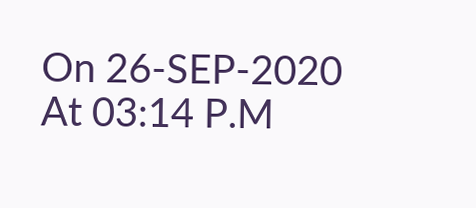On 26-SEP-2020 At 03:14 P.M